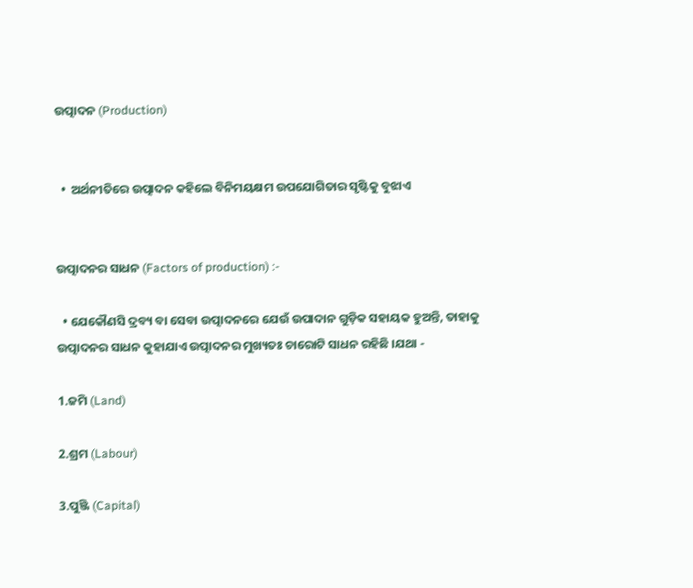ଉତ୍ପାଦନ (Production)


  •  ଅର୍ଥନୀତିରେ ଉତ୍ପାଦନ କହିଲେ ବିନିମୟକ୍ଷମ ଉପଯୋଗିତାର ସୃଷ୍ଟିକୁ ବୁଝାଏ


ଉତ୍ପାଦନର ସାଧନ (Factors of production) :-

  • ଯେକୌଣସି ଦ୍ରବ୍ୟ ବା ସେବା ଉତ୍ପାଦନରେ ଯେଉଁ ଉପାଦାନ ଗୁଡ଼ିକ ସହାୟକ ହୁଅନ୍ତି, ତାହାକୁ ଉତ୍ପାଦନର ସାଧନ କୁହାଯାଏ ଉତ୍ପାଦନର ମୁଖ୍ୟତଃ ଚାରୋଟି ସାଧନ ରହିଛି ।ଯଥା -

1.ଜମି (Land)

2.ଶ୍ରମ (Labour)

3.ପୁଞ୍ଜି (Capital)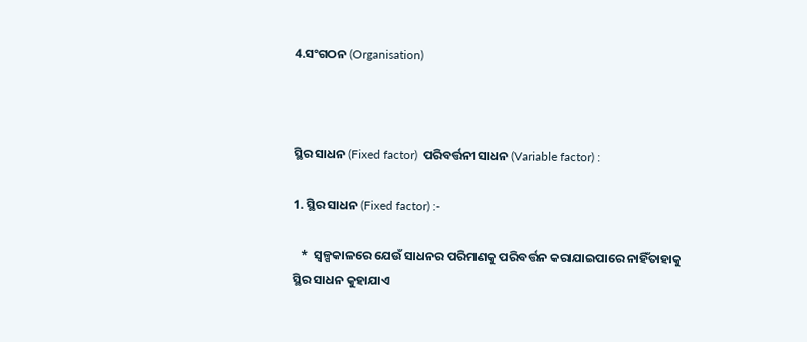4.ସଂଗଠନ (Organisation)



ସ୍ଥିର ସାଧନ (Fixed factor)  ପରିବର୍ତ୍ତନୀ ସାଧନ (Variable factor) :

1. ସ୍ଥିର ସାଧନ (Fixed factor) :-

   *  ସ୍ୱଳ୍ପକାଳରେ ଯେଉଁ ସାଧନର ପରିମାଣକୁ ପରିବର୍ତ୍ତନ କରାଯାଇପାରେ ନାହିଁତାହାକୁ ସ୍ଥିର ସାଧନ କୁହାଯାଏ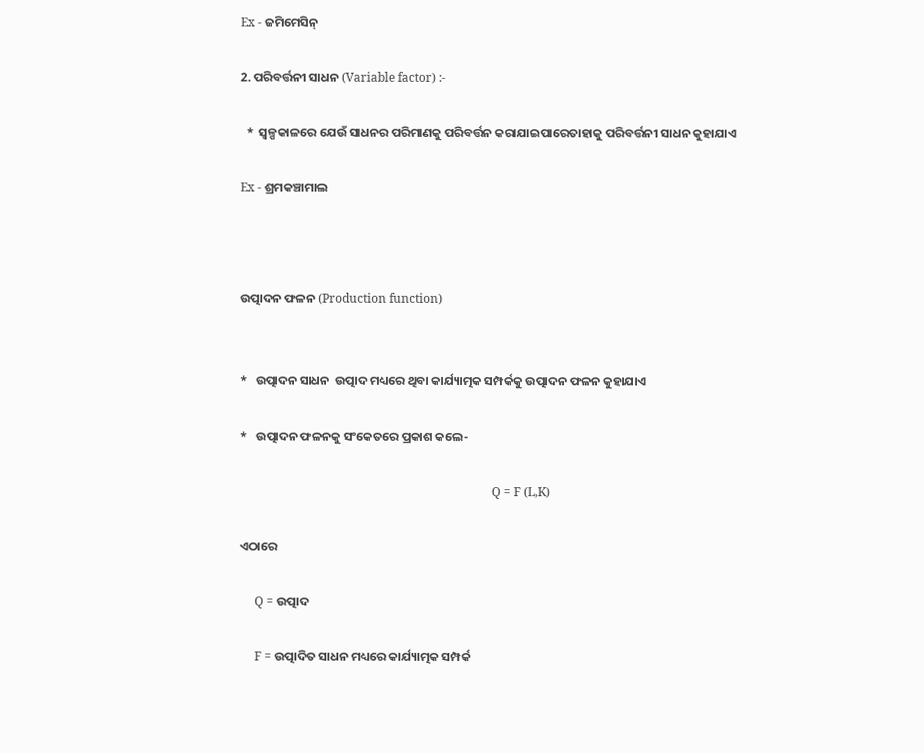Ex - ଜମିମେସିନ୍

2. ପରିବର୍ତ୍ତନୀ ସାଧନ (Variable factor) :-

  *  ସ୍ୱଳ୍ପକାଳରେ ଯେଉଁ ସାଧନର ପରିମାଣକୁ ପରିବର୍ତ୍ତନ କରାଯାଇପାରେତାହାକୁ ପରିବର୍ତ୍ତନୀ ସାଧନ କୁହାଯାଏ

Ex - ଶ୍ରମକଞ୍ଚାମାଲ



ଉତ୍ପାଦନ ଫଳନ (Production function)


*   ଉତ୍ପାଦନ ସାଧନ  ଉତ୍ପାଦ ମଧ୍ୟରେ ଥିବା କାର୍ଯ୍ୟାତ୍ମକ ସମ୍ପର୍କକୁ ଉତ୍ପାଦନ ଫଳନ କୁହାଯାଏ

*   ଉତ୍ପାଦନ ଫଳନକୁ ସଂକେତରେ ପ୍ରକାଶ କଲେ-

                                                                                    Q = F (L,K)

ଏଠାରେ

     Q = ଉତ୍ପାଦ

     F = ଉତ୍ପାଦିତ ସାଧନ ମଧ୍ୟରେ କାର୍ଯ୍ୟାତ୍ମକ ସମ୍ପର୍କ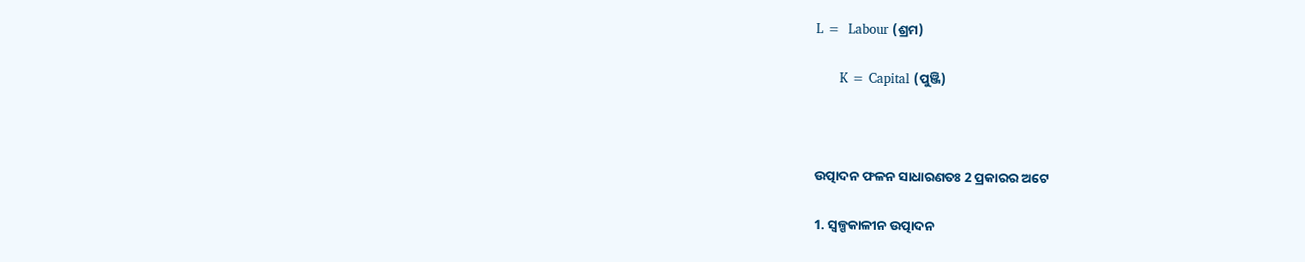L =  Labour (ଶ୍ରମ)

      K = Capital (ପୁଞ୍ଜି)



ଉତ୍ପାଦନ ଫଳନ ସାଧାରଣତଃ 2 ପ୍ରକାରର ଅଟେ

1. ସ୍ୱଳ୍ପକାଳୀନ ଉତ୍ପାଦନ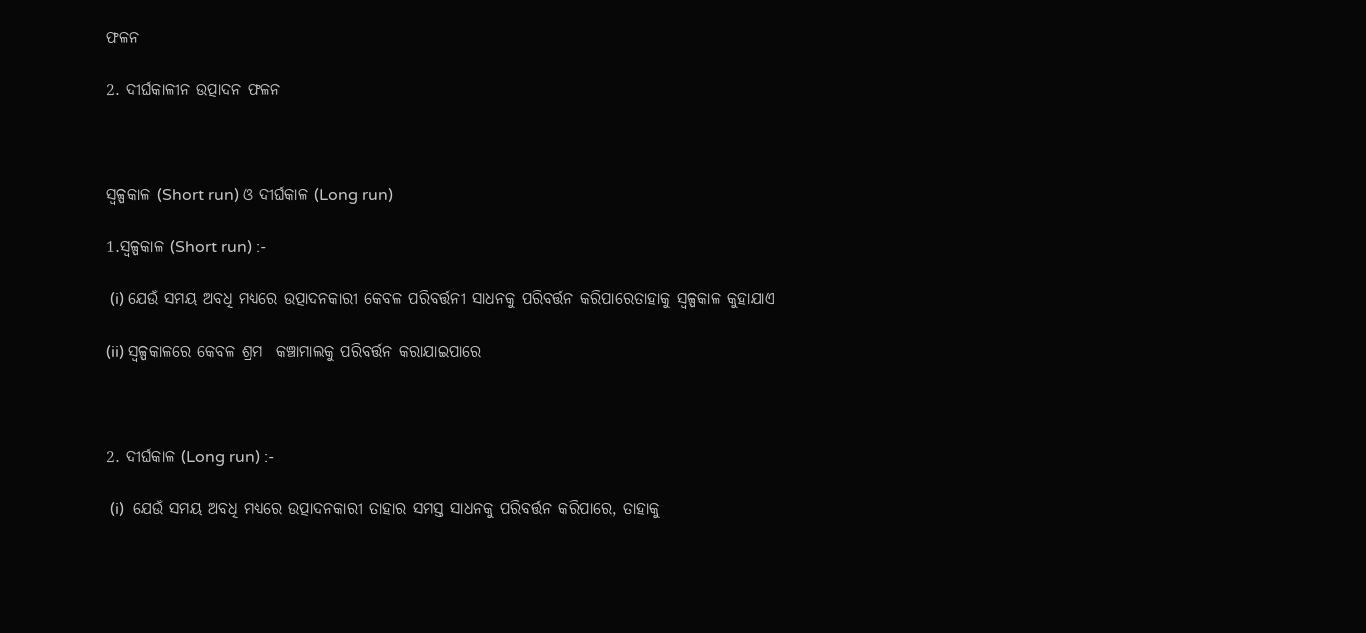ଫଳନ

2. ଦୀର୍ଘକାଳୀନ ଉତ୍ପାଦନ ଫଳନ



ସ୍ୱଳ୍ପକାଳ (Short run) ଓ ଦୀର୍ଘକାଳ (Long run)

1.ସ୍ୱଳ୍ପକାଳ (Short run) :-

 (i) ଯେଉଁ ସମୟ ଅବଧି ମଧ୍ୟରେ ଉତ୍ପାଦନକାରୀ କେବଳ ପରିବର୍ତ୍ତନୀ ସାଧନକୁ ପରିବର୍ତ୍ତନ କରିପାରେତାହାକୁ ସ୍ୱଳ୍ପକାଳ କୁହାଯାଏ

(ii) ସ୍ୱଳ୍ପକାଳରେ କେବଳ ଶ୍ରମ  କଞ୍ଚାମାଲକୁ ପରିବର୍ତ୍ତନ କରାଯାଇପାରେ



2. ଦୀର୍ଘକାଳ (Long run) :-

 (i)  ଯେଉଁ ସମୟ ଅବଧି ମଧ୍ୟରେ ଉତ୍ପାଦନକାରୀ ତାହାର ସମସ୍ତ ସାଧନକୁ ପରିବର୍ତ୍ତନ କରିପାରେ, ତାହାକୁ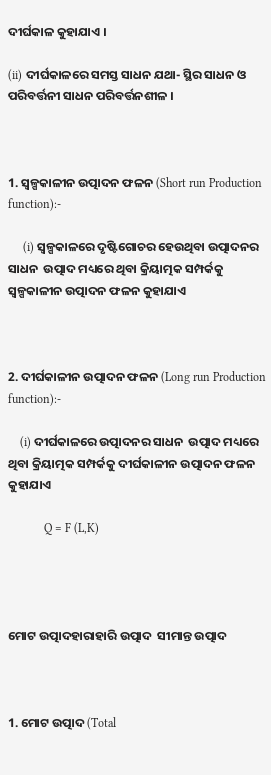ଦୀର୍ଘକାଳ କୁହାଯାଏ ।

(ii) ଦୀର୍ଘକାଳରେ ସମସ୍ତ ସାଧନ ଯଥା- ସ୍ଥିର ସାଧନ ଓ ପରିବର୍ତ୍ତନୀ ସାଧନ ପରିବର୍ତ୍ତନଶୀଳ ।



1. ସ୍ୱଳ୍ପକାଳୀନ ଉତ୍ପାଦନ ଫଳନ (Short run Production function):-

     (i) ସ୍ୱଳ୍ପକାଳରେ ଦୃଷ୍ଟିଗୋଚର ହେଉଥିବା ଉତ୍ପାଦନର ସାଧନ  ଉତ୍ପାଦ ମଧ୍ୟରେ ଥିବା କ୍ରିୟାତ୍ମକ ସମ୍ପର୍କକୁ ସ୍ୱଳ୍ପକାଳୀନ ଉତ୍ପାଦନ ଫଳନ କୁହାଯାଏ



2. ଦୀର୍ଘକାଳୀନ ଉତ୍ପାଦନ ଫଳନ (Long run Production function):-

    (i) ଦୀର୍ଘକାଳରେ ଉତ୍ପାଦନର ସାଧନ  ଉତ୍ପାଦ ମଧ୍ୟରେ ଥିବା କ୍ରିୟାତ୍ମକ ସମ୍ପର୍କକୁ ଦୀର୍ଘକାଳୀନ ଉତ୍ପାଦନ ଫଳନ କୁହାଯାଏ

            Q = F (L,K)




ମୋଟ ଉତ୍ପାଦହାରାହାରି ଉତ୍ପାଦ  ସୀମାନ୍ତ ଉତ୍ପାଦ



1. ମୋଟ ଉତ୍ପାଦ (Total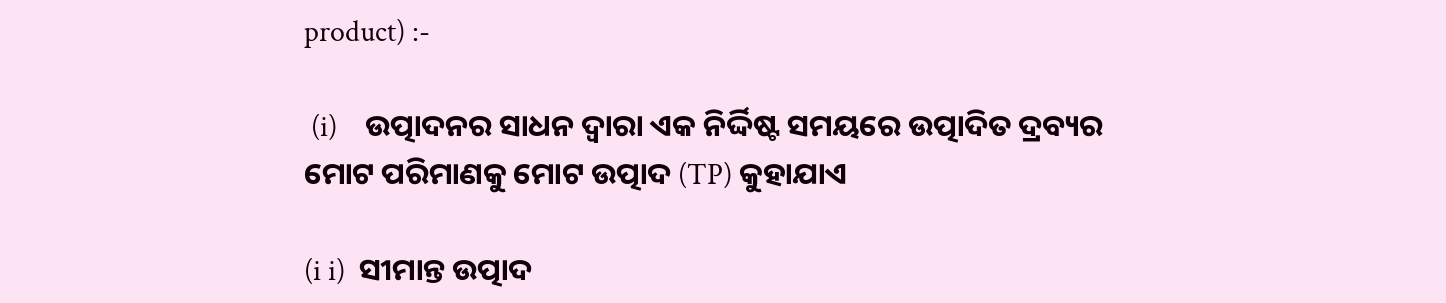product) :-

 (i)    ଉତ୍ପାଦନର ସାଧନ ଦ୍ୱାରା ଏକ ନିର୍ଦ୍ଦିଷ୍ଟ ସମୟରେ ଉତ୍ପାଦିତ ଦ୍ରବ୍ୟର ମୋଟ ପରିମାଣକୁ ମୋଟ ଉତ୍ପାଦ (TP) କୁହାଯାଏ

(i i)  ସୀମାନ୍ତ ଉତ୍ପାଦ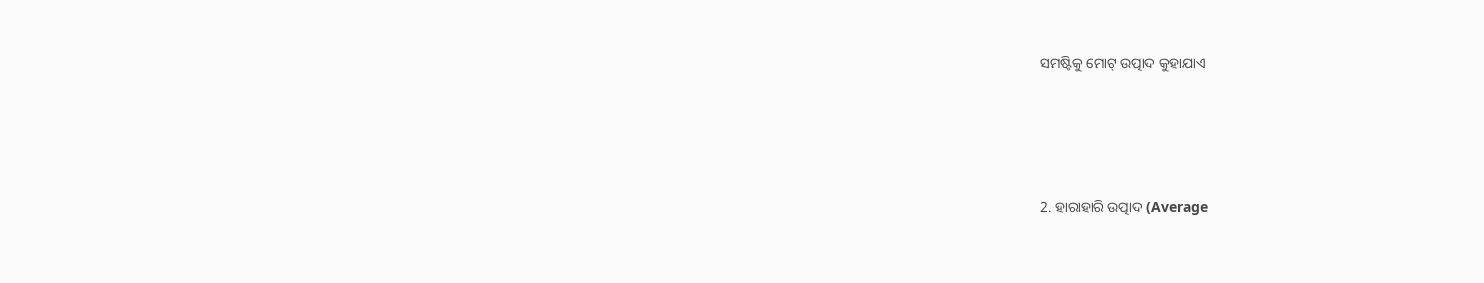ସମଷ୍ଟିକୁ ମୋଟ୍ ଉତ୍ପାଦ କୁହାଯାଏ




2. ହାରାହାରି ଉତ୍ପାଦ (Average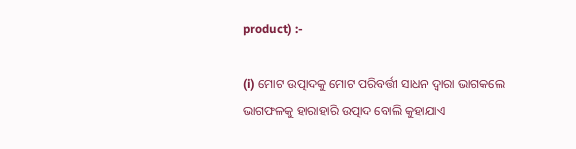product) :-

(i) ମୋଟ ଉତ୍ପାଦକୁ ମୋଟ ପରିବର୍ତ୍ତୀ ସାଧନ ଦ୍ୱାରା ଭାଗକଲେ ଭାଗଫଳକୁ ହାରାହାରି ଉତ୍ପାଦ ବୋଲି କୁହାଯାଏ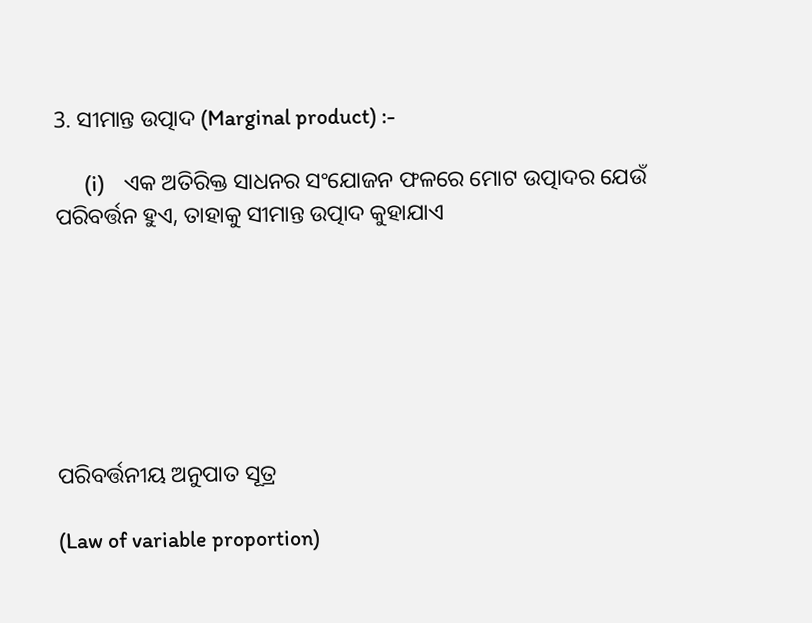3. ସୀମାନ୍ତ ଉତ୍ପାଦ (Marginal product) :-

      (i)    ଏକ ଅତିରିକ୍ତ ସାଧନର ସଂଯୋଜନ ଫଳରେ ମୋଟ ଉତ୍ପାଦର ଯେଉଁ ପରିବର୍ତ୍ତନ ହୁଏ, ତାହାକୁ ସୀମାନ୍ତ ଉତ୍ପାଦ କୁହାଯାଏ







ପରିବର୍ତ୍ତନୀୟ ଅନୁପାତ ସୂତ୍ର

(Law of variable proportion)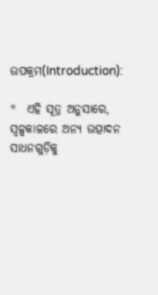ଉପକ୍ରମ(Introduction):

*  ଏହି ସୂତ୍ର ଅନୁସାରେ, ସ୍ୱଳ୍ପକାଳରେ ଅନ୍ୟ ଉତ୍ପାଦନ ସାଧନଗୁଡ଼ିକୁ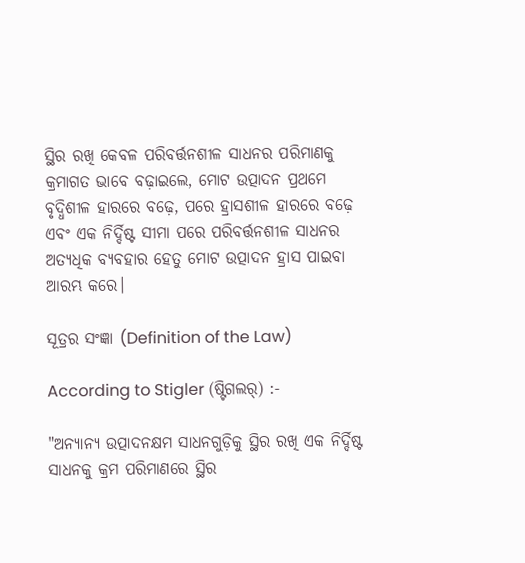ସ୍ଥିର ରଖି କେବଳ ପରିବର୍ତ୍ତନଶୀଳ ସାଧନର ପରିମାଣକୁ କ୍ରମାଗତ ଭାବେ ବଢ଼ାଇଲେ, ମୋଟ ଉତ୍ପାଦନ ପ୍ରଥମେ ବୃଦ୍ଧିଶୀଳ ହାରରେ ବଢ଼େ, ପରେ ହ୍ରାସଶୀଳ ହାରରେ ବଢ଼େ ଏବଂ ଏକ ନିର୍ଦ୍ଦିଷ୍ଟ ସୀମା ପରେ ପରିବର୍ତ୍ତନଶୀଳ ସାଧନର ଅତ୍ୟଧିକ ବ୍ୟବହାର ହେତୁ ମୋଟ ଉତ୍ପାଦନ ହ୍ରାସ ପାଇବା ଆରମ୍ଭ କରେ।

ସୂତ୍ରର ସଂଜ୍ଞା (Definition of the Law)

According to Stigler (ଷ୍ଟିଗଲର୍) :-

"ଅନ୍ୟାନ୍ୟ ଉତ୍ପାଦନକ୍ଷମ ସାଧନଗୁଡ଼ିକୁ ସ୍ଥିର ରଖି ଏକ ନିର୍ଦ୍ଦିଷ୍ଟ ସାଧନକୁ କ୍ରମ ପରିମାଣରେ ସ୍ଥିର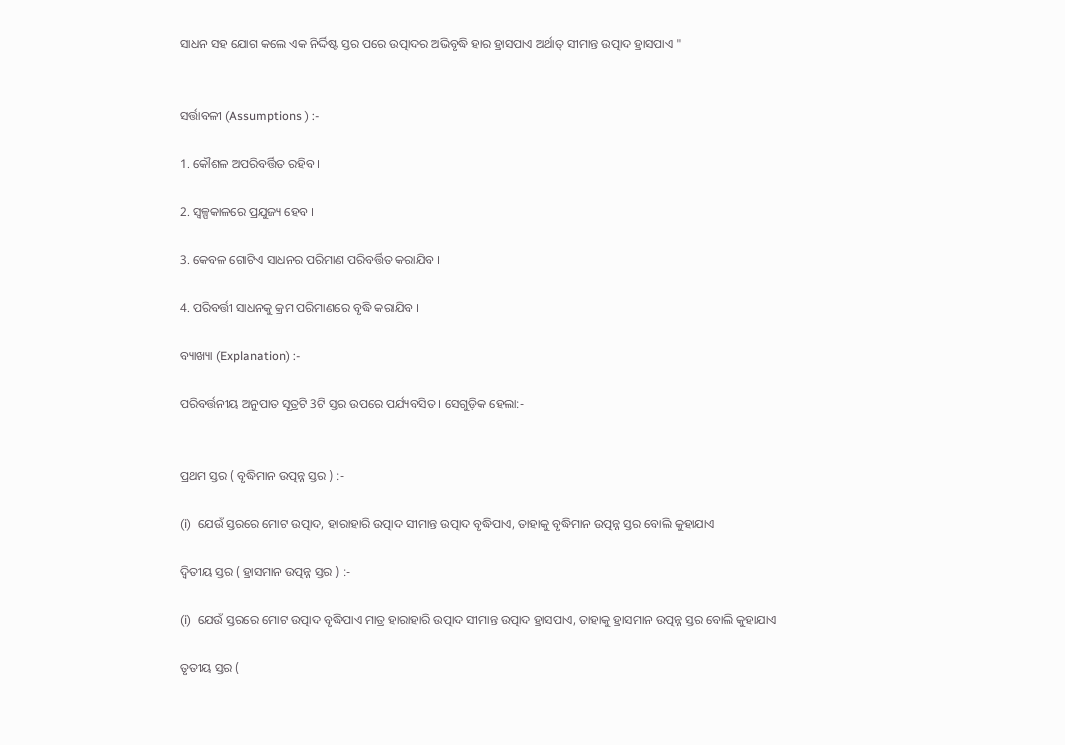ସାଧନ ସହ ଯୋଗ କଲେ ଏକ ନିର୍ଦ୍ଦିଷ୍ଟ ସ୍ତର ପରେ ଉତ୍ପାଦର ଅଭିବୃଦ୍ଧି ହାର ହ୍ରାସପାଏ ଅର୍ଥାତ୍ ସୀମାନ୍ତ ଉତ୍ପାଦ ହ୍ରାସପାଏ "


ସର୍ତ୍ତାବଳୀ (Assumptions ) :-

1. କୌଶଳ ଅପରିବର୍ତ୍ତିତ ରହିବ ।

2. ସ୍ୱଳ୍ପକାଳରେ ପ୍ରଯୁଜ୍ୟ ହେବ ।

3. କେବଳ ଗୋଟିଏ ସାଧନର ପରିମାଣ ପରିବର୍ତ୍ତିତ କରାଯିବ ।

4. ପରିବର୍ତ୍ତୀ ସାଧନକୁ କ୍ରମ ପରିମାଣରେ ବୃଦ୍ଧି କରାଯିବ ।

ବ୍ୟାଖ୍ୟା (Explanation) :-

ପରିବର୍ତ୍ତନୀୟ ଅନୁପାତ ସୂତ୍ରଟି 3ଟି ସ୍ତର ଉପରେ ପର୍ଯ୍ୟବସିତ । ସେଗୁଡ଼ିକ ହେଲା:-


ପ୍ରଥମ ସ୍ତର ( ବୃଦ୍ଧିମାନ ଉତ୍ପନ୍ନ ସ୍ତର ) :-

(i)  ଯେଉଁ ସ୍ତରରେ ମୋଟ ଉତ୍ପାଦ, ହାରାହାରି ଉତ୍ପାଦ ସୀମାନ୍ତ ଉତ୍ପାଦ ବୃଦ୍ଧିପାଏ, ତାହାକୁ ବୃଦ୍ଧିମାନ ଉତ୍ପନ୍ନ ସ୍ତର ବୋଲି କୁହାଯାଏ

ଦ୍ୱିତୀୟ ସ୍ତର ( ହ୍ରାସମାନ ଉତ୍ପନ୍ନ ସ୍ତର ) :-

(i)  ଯେଉଁ ସ୍ତରରେ ମୋଟ ଉତ୍ପାଦ ବୃଦ୍ଧିପାଏ ମାତ୍ର ହାରାହାରି ଉତ୍ପାଦ ସୀମାନ୍ତ ଉତ୍ପାଦ ହ୍ରାସପାଏ, ତାହାକୁ ହ୍ରାସମାନ ଉତ୍ପନ୍ନ ସ୍ତର ବୋଲି କୁହାଯାଏ

ତୃତୀୟ ସ୍ତର (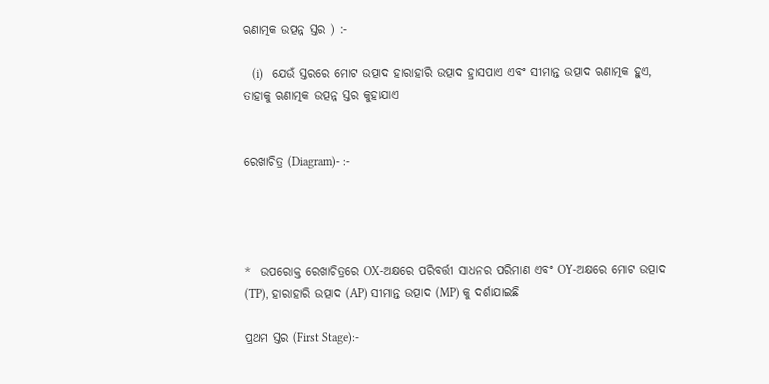ଋଣାତ୍ମକ ଉତ୍ପନ୍ନ ସ୍ତର ) :-

   (i)   ଯେଉଁ ସ୍ତରରେ ମୋଟ ଉତ୍ପାଦ ହାରାହାରି ଉତ୍ପାଦ ହ୍ରାସପାଏ ଏବଂ ସୀମାନ୍ତ ଉତ୍ପାଦ ଋଣାତ୍ମକ ହୁଏ, ତାହାକୁ ଋଣାତ୍ମକ ଉତ୍ପନ୍ନ ସ୍ତର କୁହାଯାଏ


ରେଖାଚିତ୍ର (Diagram)- :-




*  ଉପରୋକ୍ତ ରେଖାଚିତ୍ରରେ OX-ଅକ୍ଷରେ ପରିବର୍ତ୍ତୀ ସାଧନର ପରିମାଣ ଏବଂ OY-ଅକ୍ଷରେ ମୋଟ ଉତ୍ପାଦ (TP), ହାରାହାରି ଉତ୍ପାଦ (AP) ସୀମାନ୍ତ ଉତ୍ପାଦ (MP) କୁ ଦର୍ଶାଯାଇଛି

ପ୍ରଥମ ସ୍ତର (First Stage):-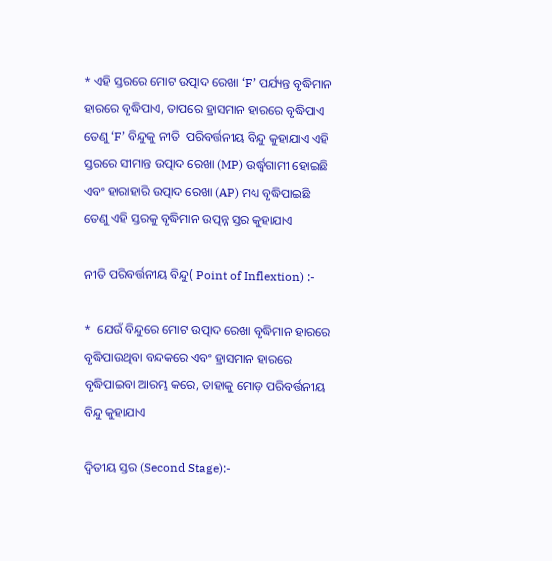* ଏହି ସ୍ତରରେ ମୋଟ ଉତ୍ପାଦ ରେଖା ‘F’ ପର୍ଯ୍ୟନ୍ତ ବୃଦ୍ଧିମାନ ହାରରେ ବୃଦ୍ଧିପାଏ, ତାପରେ ହ୍ରାସମାନ ହାରରେ ବୃଦ୍ଧିପାଏ ତେଣୁ ‘F’ ବିନ୍ଦୁକୁ ନୀତି  ପରିବର୍ତ୍ତନୀୟ ବିନ୍ଦୁ କୁହାଯାଏ ଏହି ସ୍ତରରେ ସୀମାନ୍ତ ଉତ୍ପାଦ ରେଖା (MP) ଉର୍ଦ୍ଧ୍ୱଗାମୀ ହୋଇଛି ଏବଂ ହାରାହାରି ଉତ୍ପାଦ ରେଖା (AP) ମଧ୍ୟ ବୃଦ୍ଧିପାଇଛି   ତେଣୁ ଏହି ସ୍ତରକୁ ବୃଦ୍ଧିମାନ ଉତ୍ପନ୍ନ ସ୍ତର କୁହାଯାଏ

ନୀତି ପରିବର୍ତ୍ତନୀୟ ବିନ୍ଦୁ( Point of Inflextion) :-

*  ଯେଉଁ ବିନ୍ଦୁରେ ମୋଟ ଉତ୍ପାଦ ରେଖା ବୃଦ୍ଧିମାନ ହାରରେ ବୃଦ୍ଧିପାଉଥିବା ବନ୍ଦକରେ ଏବଂ ହ୍ରାସମାନ ହାରରେ ବୃଦ୍ଧିପାଇବା ଆରମ୍ଭ କରେ, ତାହାକୁ ମୋଡ଼ ପରିବର୍ତ୍ତନୀୟ ବିନ୍ଦୁ କୁହାଯାଏ

ଦ୍ୱିତୀୟ ସ୍ତର (Second Stage):-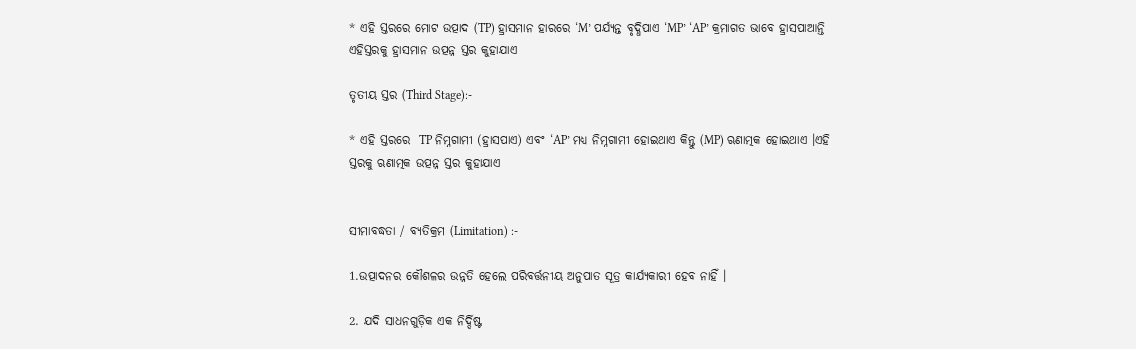* ଏହି ସ୍ତରରେ ମୋଟ ଉତ୍ପାଦ (TP) ହ୍ରାସମାନ ହାରରେ ‘M’ ପର୍ଯ୍ୟନ୍ତ ବୃଦ୍ଧିପାଏ ‘MP’ ‘AP’ କ୍ରମାଗତ ଭାବେ ହ୍ରାସପାଆନ୍ତି ଏହିସ୍ତରକୁ ହ୍ରାସମାନ ଉତ୍ପନ୍ନ ସ୍ତର କୁହାଯାଏ

ତୃତୀୟ ସ୍ତର (Third Stage):-

* ଏହି ସ୍ତରରେ  TP ନିମ୍ନଗାମୀ (ହ୍ରାସପାଏ) ଏବଂ ‘AP’ ମଧ୍ୟ ନିମ୍ନଗାମୀ ହୋଇଥାଏ କିନ୍ତୁ (MP) ଋଣାତ୍ମକ ହୋଇଥାଏ ।ଏହି ସ୍ତରକୁ ଋଣାତ୍ମକ ଉତ୍ପନ୍ନ ସ୍ତର କୁହାଯାଏ


ସୀମାବଦ୍ଧତା / ବ୍ୟତିକ୍ରମ (Limitation) :-

1.ଉତ୍ପାଦନର କୌଶଳର ଉନ୍ନତି ହେଲେ ପରିବର୍ତ୍ତନୀୟ ଅନୁପାତ ସୂତ୍ର କାର୍ଯ୍ୟକାରୀ ହେବ ନାହିଁ ।

2. ଯଦି ସାଧନଗୁଡ଼ିକ ଏକ ନିର୍ଦ୍ଦିଷ୍ଟ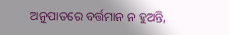ଅନୁପାତରେ ବର୍ତ୍ତମାନ ନ ହୁଅନ୍ତି,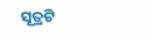ସୂତ୍ରଟି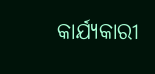କାର୍ଯ୍ୟକାରୀ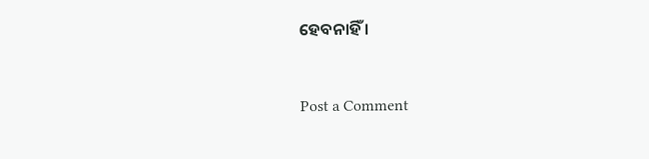ହେବନାହିଁ ।



Post a Comment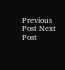Previous Post Next Post